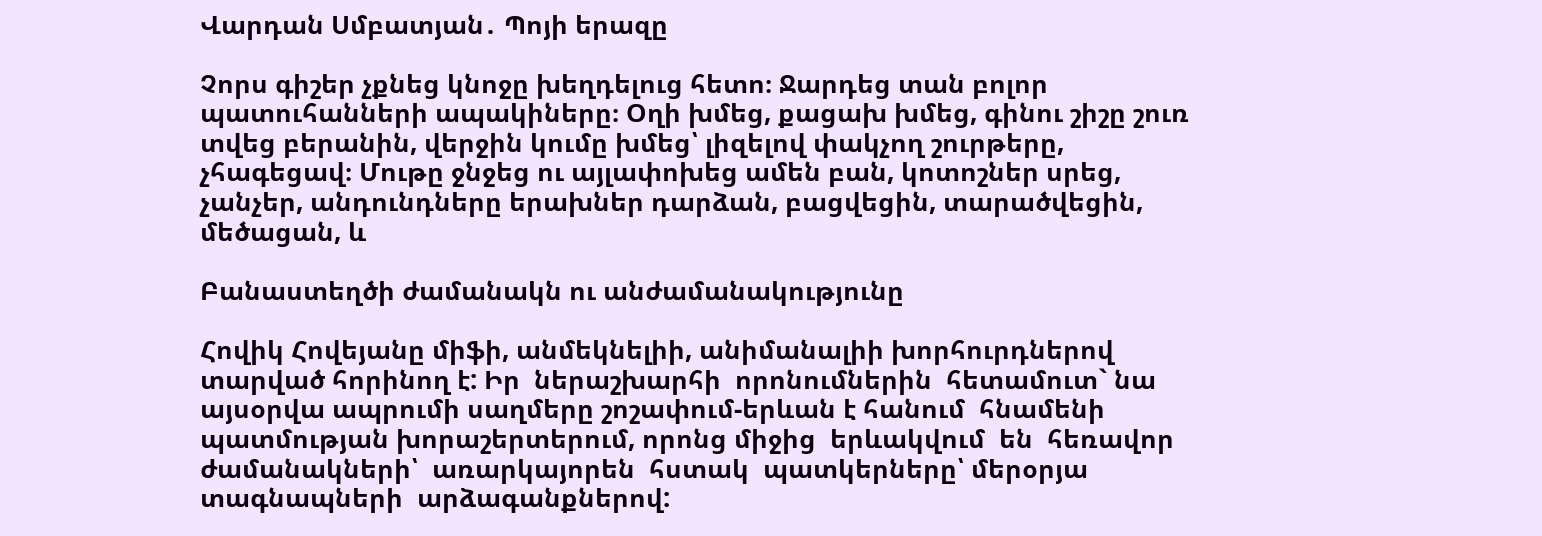Վարդան Սմբատյան․ Պոյի երազը

Չորս գիշեր չքնեց կնոջը խեղդելուց հետո։ Ջարդեց տան բոլոր պատուհանների ապակիները։ Օղի խմեց, քացախ խմեց, գինու շիշը շուռ տվեց բերանին, վերջին կումը խմեց՝ լիզելով փակչող շուրթերը, չհագեցավ։ Մութը ջնջեց ու այլափոխեց ամեն բան, կոտոշներ սրեց, չանչեր, անդունդները երախներ դարձան, բացվեցին, տարածվեցին, մեծացան, և

Բանաստեղծի ժամանակն ու անժամանակությունը

Հովիկ Հովեյանը միֆի, անմեկնելիի, անիմանալիի խորհուրդներով տարված հորինող է: Իր  ներաշխարհի  որոնումներին  հետամուտ` նա այսօրվա ապրումի սաղմերը շոշափում-երևան է հանում  հնամենի պատմության խորաշերտերում, որոնց միջից  երևակվում  են  հեռավոր  ժամանակների՝  առարկայորեն  հստակ  պատկերները՝ մերօրյա  տագնապների  արձագանքներով: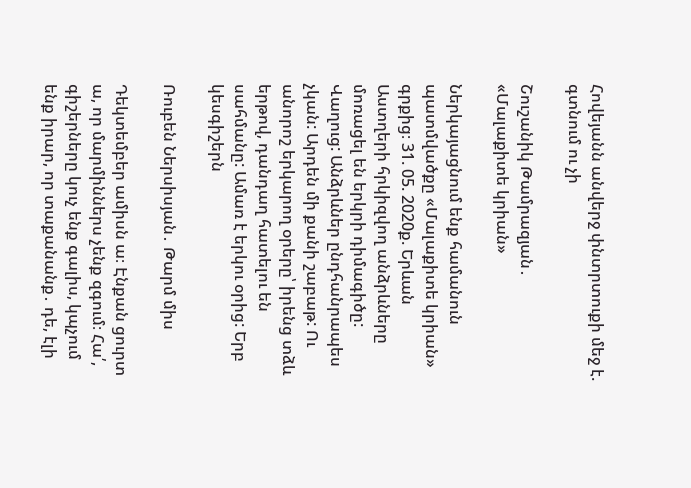Հովեյանն անվերջ փնտրտուքի մեջ է. գտնում ու չի

Շուշանիկ Թամրազյան․ «Մալաքիտե կրիան»

Ներկայացնում ենք համանուն պատմվածքը «Մալաքիտե կրիան» գրքից։ 31. 05. 2020ք. Երևան Աստղերի հրկիզվող անձրևները մոռացել են երկրի դիմագիծը: Վաղուց: Անձրևներ ընդհանրապես չկան: Արդեն մի քանի շաբաթ: Ու անորոշ երկարող օրերը՝ իրենց տձև երթով, դանդաղ հատելու են սահմանը: Ամառ է երկու օրից: Երբ կեսգիշերն

Ռուբեն Ներսիսյան․ Թարմ միս

Դեկտեմբեր ամիսն ա։ Էնքան ցուրտ ա, որ մարմիններս չենք զգում։ Հա՛, գիշերները կուչ ենք գալիս, կպչում ենք իրար, որ տաքանանք․ դե, էլի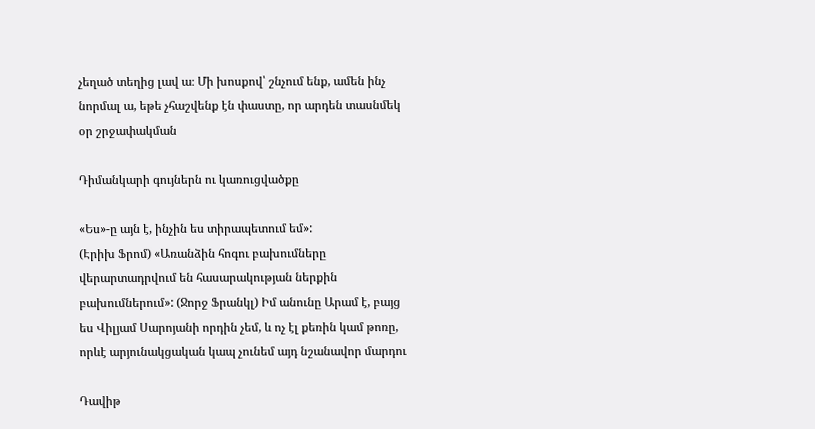չեղած տեղից լավ ա։ Մի խոսքով՝ շնչում ենք, ամեն ինչ նորմալ ա, եթե չհաշվենք էն փաստը, որ արդեն տասնմեկ օր շրջափակման

Դիմանկարի գույներն ու կառուցվածքը

«Ես»-ը այն է, ինչին ես տիրապետում եմ»:                                                 (Էրիխ Ֆրոմ) «Առանձին հոգու բախումները վերարտադրվում են հասարակության ներքին բախումներում»: (Ջորջ Ֆրանկլ) Իմ անունը Արամ է, բայց ես Վիլյամ Սարոյանի որդին չեմ, և ոչ էլ քեռին կամ թոռը, որևէ արյունակցական կապ չունեմ այդ նշանավոր մարդու

Դավիթ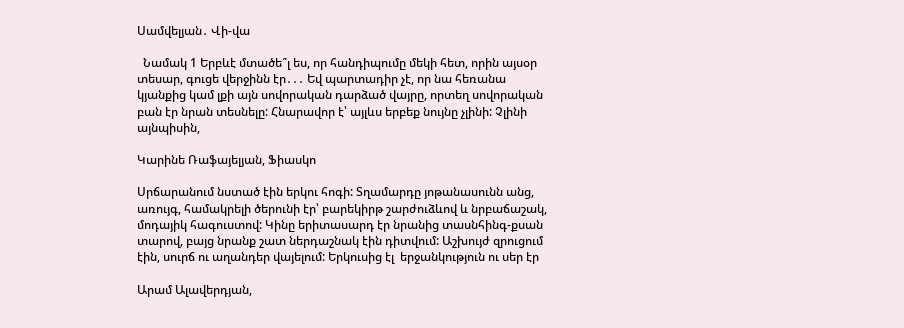Սամվելյան․ Վի-վա

  Նամակ 1 Երբևէ մտածե՞լ ես, որ հանդիպումը մեկի հետ, որին այսօր տեսար, գուցե վերջինն էր․․․ Եվ պարտադիր չէ, որ նա հեռանա կյանքից կամ լքի այն սովորական դարձած վայրը, որտեղ սովորական բան էր նրան տեսնելը: Հնարավոր է՝ այլևս երբեք նույնը չլինի: Չլինի այնպիսին,

Կարինե Ռաֆայելյան, Ֆիասկո

Սրճարանում նստած էին երկու հոգի: Տղամարդը յոթանասունն անց, առույգ, համակրելի ծերունի էր՝ բարեկիրթ շարժուձևով և նրբաճաշակ, մոդայիկ հագուստով: Կինը երիտասարդ էր նրանից տասնհինգ-քսան տարով, բայց նրանք շատ ներդաշնակ էին դիտվում: Աշխույժ զրուցում էին, սուրճ ու աղանդեր վայելում: Երկուսից էլ  երջանկություն ու սեր էր

Արամ Ալավերդյան,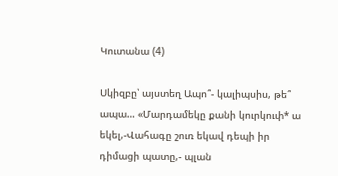Կուտանա (4)

Սկիզբը՝ այստեղ Ապո՞- կալիպսիս, թե՞ ապա… «Մարդամեկը քանի կուրկուփ* ա եկել,-Վահագը շուռ եկավ դեպի իր դիմացի պատը,- պլան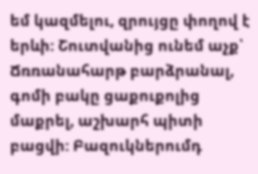եմ կազմելու, զրույցը փողով է երևի: Շուտվանից ունեմ աչք՝ Ճռռանահարթ բարձրանալ, գոմի բակը ցաքուքոլից մաքրել, աշխարհ պիտի բացվի: Բազուկներումդ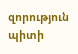զորություն պիտի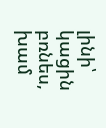լինի՝ կացին բռնես, խամ